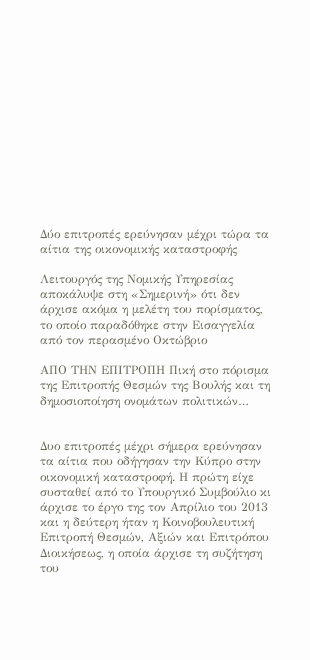Δύο επιτροπές ερεύνησαν μέχρι τώρα τα αίτια της οικονομικής καταστροφής

Λειτουργός της Νομικής Υπηρεσίας αποκάλυψε στη «Σημερινή» ότι δεν άρχισε ακόμα η μελέτη του πορίσματος, το οποίο παραδόθηκε στην Εισαγγελία από τον περασμένο Οκτώβριο

ΑΠΟ ΤΗΝ ΕΠΙΤΡΟΠΗ Πική στο πόρισμα της Επιτροπής Θεσμών της Βουλής και τη δημοσιοποίηση ονομάτων πολιτικών…


Δυο επιτροπές μέχρι σήμερα ερεύνησαν τα αίτια που οδήγησαν την Κύπρο στην οικονομική καταστροφή. Η πρώτη είχε συσταθεί από το Υπουργικό Συμβούλιο κι άρχισε το έργο της τον Απρίλιο του 2013 και η δεύτερη ήταν η Κοινοβουλευτική Επιτροπή Θεσμών, Αξιών και Επιτρόπου Διοικήσεως, η οποία άρχισε τη συζήτηση του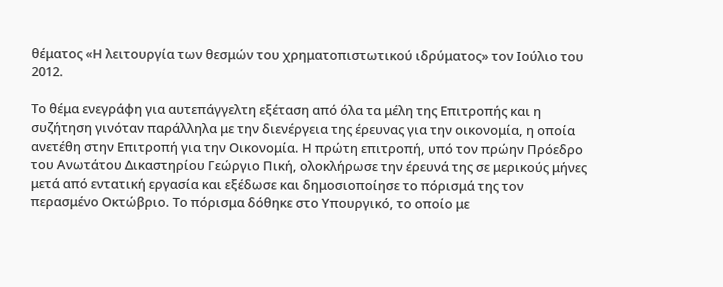θέματος «Η λειτουργία των θεσμών του χρηματοπιστωτικού ιδρύματος» τον Ιούλιο του 2012.

Το θέμα ενεγράφη για αυτεπάγγελτη εξέταση από όλα τα μέλη της Επιτροπής και η συζήτηση γινόταν παράλληλα με την διενέργεια της έρευνας για την οικονομία, η οποία ανετέθη στην Επιτροπή για την Οικονομία. Η πρώτη επιτροπή, υπό τον πρώην Πρόεδρο του Ανωτάτου Δικαστηρίου Γεώργιο Πική, ολοκλήρωσε την έρευνά της σε μερικούς μήνες μετά από εντατική εργασία και εξέδωσε και δημοσιοποίησε το πόρισμά της τον περασμένο Οκτώβριο. Το πόρισμα δόθηκε στο Υπουργικό, το οποίο με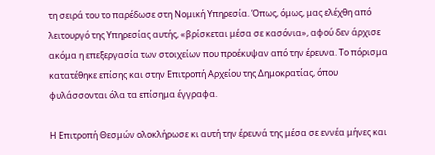τη σειρά του το παρέδωσε στη Νομική Υπηρεσία. Όπως, όμως, μας ελέχθη από λειτουργό της Υπηρεσίας αυτής, «βρίσκεται μέσα σε κασόνια», αφού δεν άρχισε ακόμα η επεξεργασία των στοιχείων που προέκυψαν από την έρευνα. Το πόρισμα κατατέθηκε επίσης και στην Επιτροπή Αρχείου της Δημοκρατίας, όπου φυλάσσονται όλα τα επίσημα έγγραφα.

Η Επιτροπή Θεσμών ολοκλήρωσε κι αυτή την έρευνά της μέσα σε εννέα μήνες και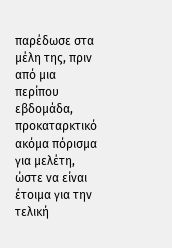παρέδωσε στα μέλη της, πριν από μια περίπου εβδομάδα, προκαταρκτικό ακόμα πόρισμα για μελέτη, ώστε να είναι έτοιμα για την τελική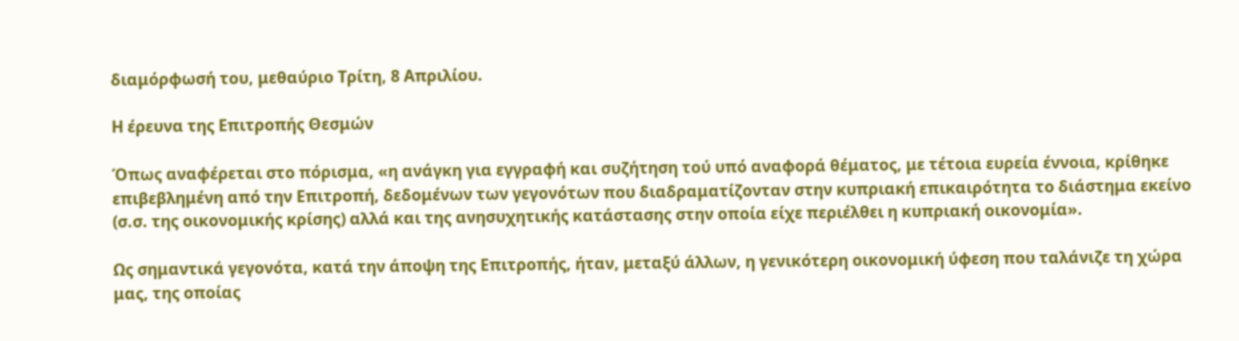διαμόρφωσή του, μεθαύριο Τρίτη, 8 Απριλίου.

Η έρευνα της Επιτροπής Θεσμών

Όπως αναφέρεται στο πόρισμα, «η ανάγκη για εγγραφή και συζήτηση τού υπό αναφορά θέματος, με τέτοια ευρεία έννοια, κρίθηκε επιβεβλημένη από την Επιτροπή, δεδομένων των γεγονότων που διαδραματίζονταν στην κυπριακή επικαιρότητα το διάστημα εκείνο (σ.σ. της οικονομικής κρίσης) αλλά και της ανησυχητικής κατάστασης στην οποία είχε περιέλθει η κυπριακή οικονομία».

Ως σημαντικά γεγονότα, κατά την άποψη της Επιτροπής, ήταν, μεταξύ άλλων, η γενικότερη οικονομική ύφεση που ταλάνιζε τη χώρα μας, της οποίας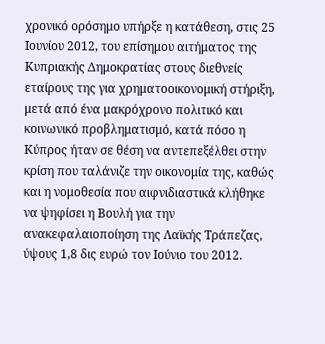χρονικό ορόσημο υπήρξε η κατάθεση, στις 25 Ιουνίου 2012, του επίσημου αιτήματος της Κυπριακής Δημοκρατίας στους διεθνείς εταίρους της για χρηματοοικονομική στήριξη, μετά από ένα μακρόχρονο πολιτικό και κοινωνικό προβληματισμό, κατά πόσο η Κύπρος ήταν σε θέση να αντεπεξέλθει στην κρίση που ταλάνιζε την οικονομία της, καθώς και η νομοθεσία που αιφνιδιαστικά κλήθηκε να ψηφίσει η Βουλή για την ανακεφαλαιοποίηση της Λαϊκής Τράπεζας, ύψους 1,8 δις ευρώ τον Ιούνιο του 2012.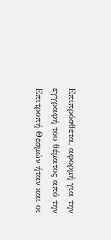Επιπρόσθετα, αφορμή για την εγγραφή του θέματος από την Επιτροπή Θεσμών ήταν και οι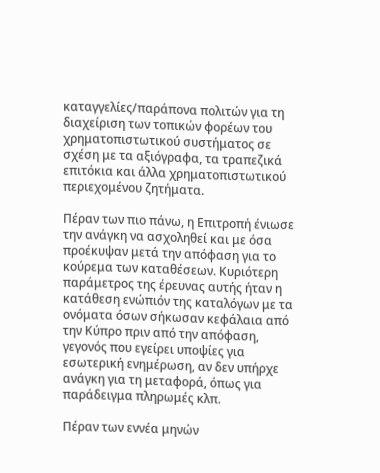καταγγελίες/παράπονα πολιτών για τη διαχείριση των τοπικών φορέων του χρηματοπιστωτικού συστήματος σε σχέση με τα αξιόγραφα, τα τραπεζικά επιτόκια και άλλα χρηματοπιστωτικού περιεχομένου ζητήματα.

Πέραν των πιο πάνω, η Επιτροπή ένιωσε την ανάγκη να ασχοληθεί και με όσα προέκυψαν μετά την απόφαση για το κούρεμα των καταθέσεων. Κυριότερη παράμετρος της έρευνας αυτής ήταν η κατάθεση ενώπιόν της καταλόγων με τα ονόματα όσων σήκωσαν κεφάλαια από την Κύπρο πριν από την απόφαση, γεγονός που εγείρει υποψίες για εσωτερική ενημέρωση, αν δεν υπήρχε ανάγκη για τη μεταφορά, όπως για παράδειγμα πληρωμές κλπ.

Πέραν των εννέα μηνών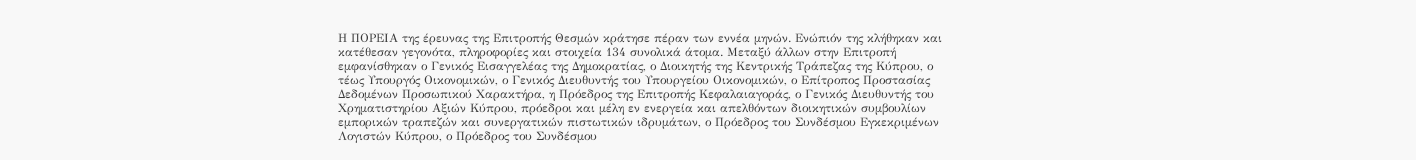Η ΠΟΡΕΙΑ της έρευνας της Επιτροπής Θεσμών κράτησε πέραν των εννέα μηνών. Ενώπιόν της κλήθηκαν και κατέθεσαν γεγονότα, πληροφορίες και στοιχεία 134 συνολικά άτομα. Μεταξύ άλλων στην Επιτροπή εμφανίσθηκαν ο Γενικός Εισαγγελέας της Δημοκρατίας, ο Διοικητής της Κεντρικής Τράπεζας της Κύπρου, ο τέως Υπουργός Οικονομικών, ο Γενικός Διευθυντής του Υπουργείου Οικονομικών, ο Επίτροπος Προστασίας Δεδομένων Προσωπικού Χαρακτήρα, η Πρόεδρος της Επιτροπής Κεφαλαιαγοράς, ο Γενικός Διευθυντής του Χρηματιστηρίου Αξιών Κύπρου, πρόεδροι και μέλη εν ενεργεία και απελθόντων διοικητικών συμβουλίων εμπορικών τραπεζών και συνεργατικών πιστωτικών ιδρυμάτων, ο Πρόεδρος του Συνδέσμου Εγκεκριμένων Λογιστών Κύπρου, ο Πρόεδρος του Συνδέσμου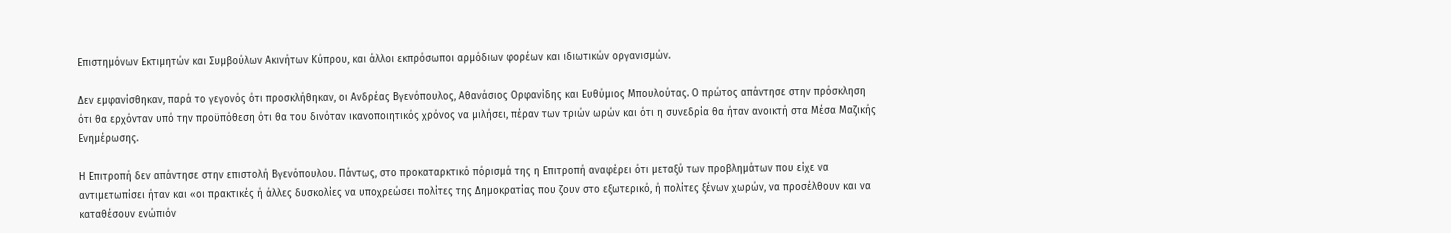Επιστημόνων Εκτιμητών και Συμβούλων Ακινήτων Κύπρου, και άλλοι εκπρόσωποι αρμόδιων φορέων και ιδιωτικών οργανισμών.

Δεν εμφανίσθηκαν, παρά το γεγονός ότι προσκλήθηκαν, οι Ανδρέας Βγενόπουλος, Αθανάσιος Ορφανίδης και Ευθύμιος Μπουλούτας. Ο πρώτος απάντησε στην πρόσκληση ότι θα ερχόνταν υπό την προϋπόθεση ότι θα του δινόταν ικανοποιητικός χρόνος να μιλήσει, πέραν των τριών ωρών και ότι η συνεδρία θα ήταν ανοικτή στα Μέσα Μαζικής Ενημέρωσης.

Η Επιτροπή δεν απάντησε στην επιστολή Βγενόπουλου. Πάντως, στο προκαταρκτικό πόρισμά της η Επιτροπή αναφέρει ότι μεταξύ των προβλημάτων που είχε να αντιμετωπίσει ήταν και «οι πρακτικές ή άλλες δυσκολίες να υποχρεώσει πολίτες της Δημοκρατίας που ζουν στο εξωτερικό, ή πολίτες ξένων χωρών, να προσέλθουν και να καταθέσουν ενώπιόν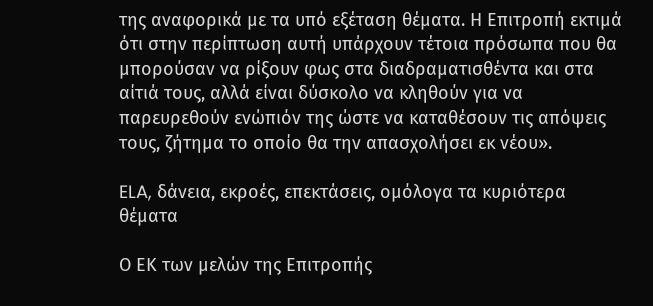της αναφορικά με τα υπό εξέταση θέματα. Η Επιτροπή εκτιμά ότι στην περίπτωση αυτή υπάρχουν τέτοια πρόσωπα που θα μπορούσαν να ρίξουν φως στα διαδραματισθέντα και στα αίτιά τους, αλλά είναι δύσκολο να κληθούν για να παρευρεθούν ενώπιόν της ώστε να καταθέσουν τις απόψεις τους, ζήτημα το οποίο θα την απασχολήσει εκ νέου».

ELA, δάνεια, εκροές, επεκτάσεις, ομόλογα τα κυριότερα θέματα

Ο ΕΚ των μελών της Επιτροπής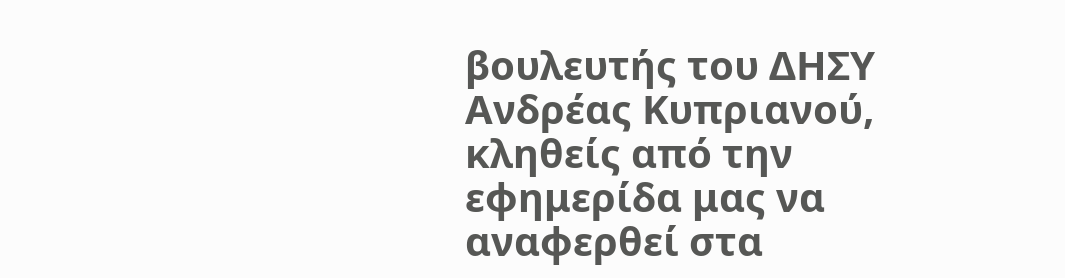βουλευτής του ΔΗΣΥ Ανδρέας Κυπριανού, κληθείς από την εφημερίδα μας να αναφερθεί στα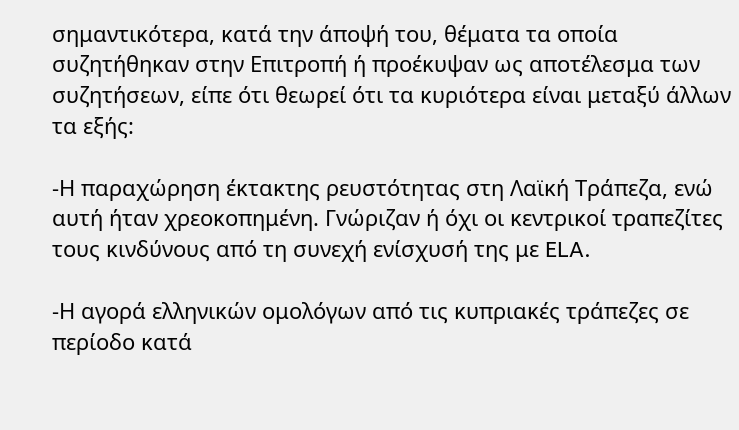σημαντικότερα, κατά την άποψή του, θέματα τα οποία συζητήθηκαν στην Επιτροπή ή προέκυψαν ως αποτέλεσμα των συζητήσεων, είπε ότι θεωρεί ότι τα κυριότερα είναι μεταξύ άλλων τα εξής:

-Η παραχώρηση έκτακτης ρευστότητας στη Λαϊκή Τράπεζα, ενώ αυτή ήταν χρεοκοπημένη. Γνώριζαν ή όχι οι κεντρικοί τραπεζίτες τους κινδύνους από τη συνεχή ενίσχυσή της με ELA.

-Η αγορά ελληνικών ομολόγων από τις κυπριακές τράπεζες σε περίοδο κατά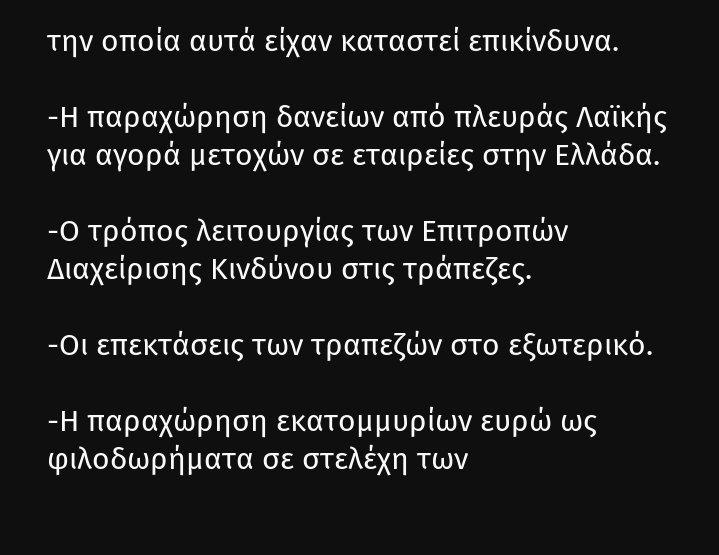την οποία αυτά είχαν καταστεί επικίνδυνα.

-Η παραχώρηση δανείων από πλευράς Λαϊκής για αγορά μετοχών σε εταιρείες στην Ελλάδα.

-Ο τρόπος λειτουργίας των Επιτροπών Διαχείρισης Κινδύνου στις τράπεζες.

-Οι επεκτάσεις των τραπεζών στο εξωτερικό.

-Η παραχώρηση εκατομμυρίων ευρώ ως φιλοδωρήματα σε στελέχη των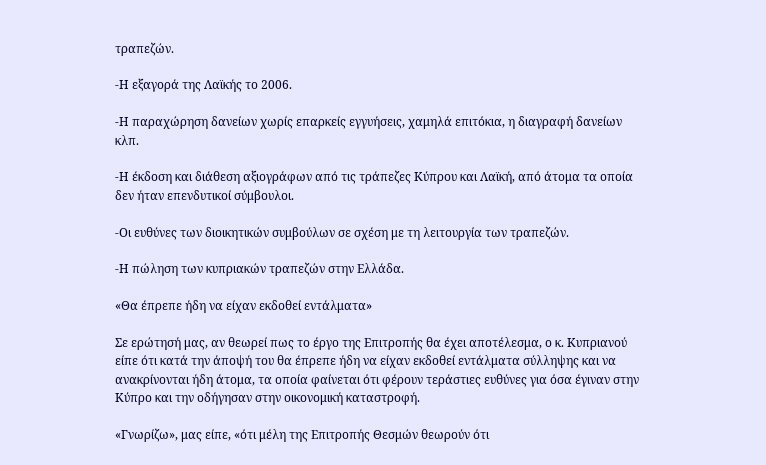τραπεζών.

-Η εξαγορά της Λαϊκής το 2006.

-Η παραχώρηση δανείων χωρίς επαρκείς εγγυήσεις, χαμηλά επιτόκια, η διαγραφή δανείων κλπ.

-Η έκδοση και διάθεση αξιογράφων από τις τράπεζες Κύπρου και Λαϊκή, από άτομα τα οποία δεν ήταν επενδυτικοί σύμβουλοι.

-Οι ευθύνες των διοικητικών συμβούλων σε σχέση με τη λειτουργία των τραπεζών.

-Η πώληση των κυπριακών τραπεζών στην Ελλάδα.

«Θα έπρεπε ήδη να είχαν εκδοθεί εντάλματα»

Σε ερώτησή μας, αν θεωρεί πως το έργο της Επιτροπής θα έχει αποτέλεσμα, ο κ. Κυπριανού είπε ότι κατά την άποψή του θα έπρεπε ήδη να είχαν εκδοθεί εντάλματα σύλληψης και να ανακρίνονται ήδη άτομα, τα οποία φαίνεται ότι φέρουν τεράστιες ευθύνες για όσα έγιναν στην Κύπρο και την οδήγησαν στην οικονομική καταστροφή.

«Γνωρίζω», μας είπε, «ότι μέλη της Επιτροπής Θεσμών θεωρούν ότι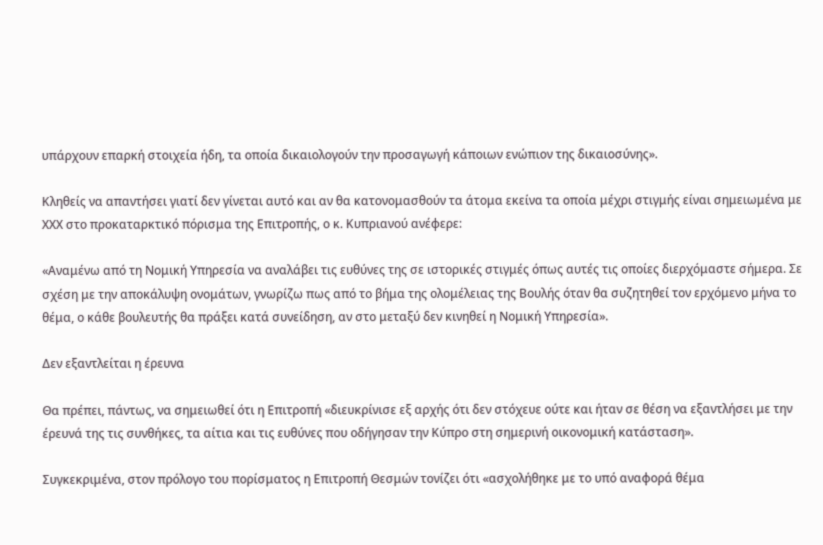υπάρχουν επαρκή στοιχεία ήδη, τα οποία δικαιολογούν την προσαγωγή κάποιων ενώπιον της δικαιοσύνης».

Κληθείς να απαντήσει γιατί δεν γίνεται αυτό και αν θα κατονομασθούν τα άτομα εκείνα τα οποία μέχρι στιγμής είναι σημειωμένα με ΧΧΧ στο προκαταρκτικό πόρισμα της Επιτροπής, ο κ. Κυπριανού ανέφερε:

«Αναμένω από τη Νομική Υπηρεσία να αναλάβει τις ευθύνες της σε ιστορικές στιγμές όπως αυτές τις οποίες διερχόμαστε σήμερα. Σε σχέση με την αποκάλυψη ονομάτων, γνωρίζω πως από το βήμα της ολομέλειας της Βουλής όταν θα συζητηθεί τον ερχόμενο μήνα το θέμα, ο κάθε βουλευτής θα πράξει κατά συνείδηση, αν στο μεταξύ δεν κινηθεί η Νομική Υπηρεσία».

Δεν εξαντλείται η έρευνα

Θα πρέπει, πάντως, να σημειωθεί ότι η Επιτροπή «διευκρίνισε εξ αρχής ότι δεν στόχευε ούτε και ήταν σε θέση να εξαντλήσει με την έρευνά της τις συνθήκες, τα αίτια και τις ευθύνες που οδήγησαν την Κύπρο στη σημερινή οικονομική κατάσταση».

Συγκεκριμένα, στον πρόλογο του πορίσματος η Επιτροπή Θεσμών τονίζει ότι «ασχολήθηκε με το υπό αναφορά θέμα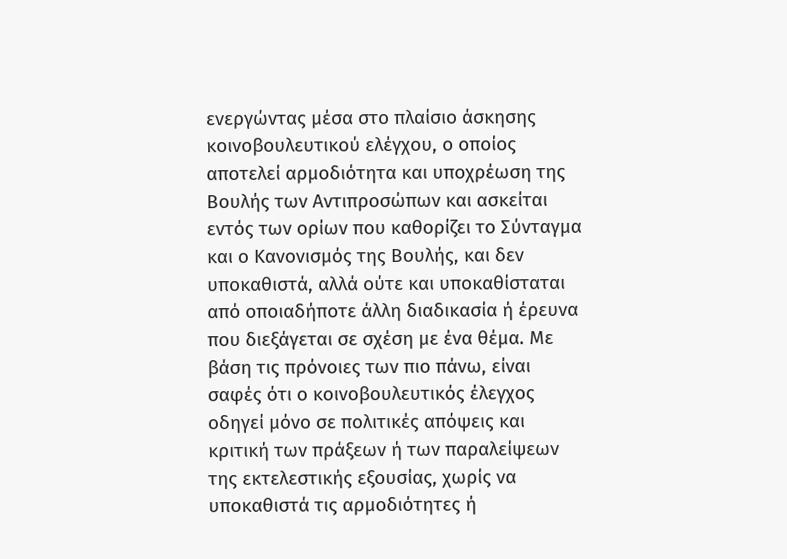ενεργώντας μέσα στο πλαίσιο άσκησης κοινοβουλευτικού ελέγχου, ο οποίος αποτελεί αρμοδιότητα και υποχρέωση της Βουλής των Αντιπροσώπων και ασκείται εντός των ορίων που καθορίζει το Σύνταγμα και ο Κανονισμός της Βουλής, και δεν υποκαθιστά, αλλά ούτε και υποκαθίσταται από οποιαδήποτε άλλη διαδικασία ή έρευνα που διεξάγεται σε σχέση με ένα θέμα. Με βάση τις πρόνοιες των πιο πάνω, είναι σαφές ότι ο κοινοβουλευτικός έλεγχος οδηγεί μόνο σε πολιτικές απόψεις και κριτική των πράξεων ή των παραλείψεων της εκτελεστικής εξουσίας, χωρίς να υποκαθιστά τις αρμοδιότητες ή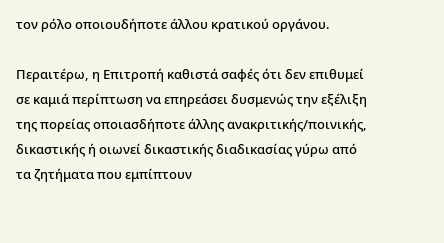τον ρόλο οποιουδήποτε άλλου κρατικού οργάνου.

Περαιτέρω, η Επιτροπή καθιστά σαφές ότι δεν επιθυμεί σε καμιά περίπτωση να επηρεάσει δυσμενώς την εξέλιξη της πορείας οποιασδήποτε άλλης ανακριτικής/ποινικής, δικαστικής ή οιωνεί δικαστικής διαδικασίας γύρω από τα ζητήματα που εμπίπτουν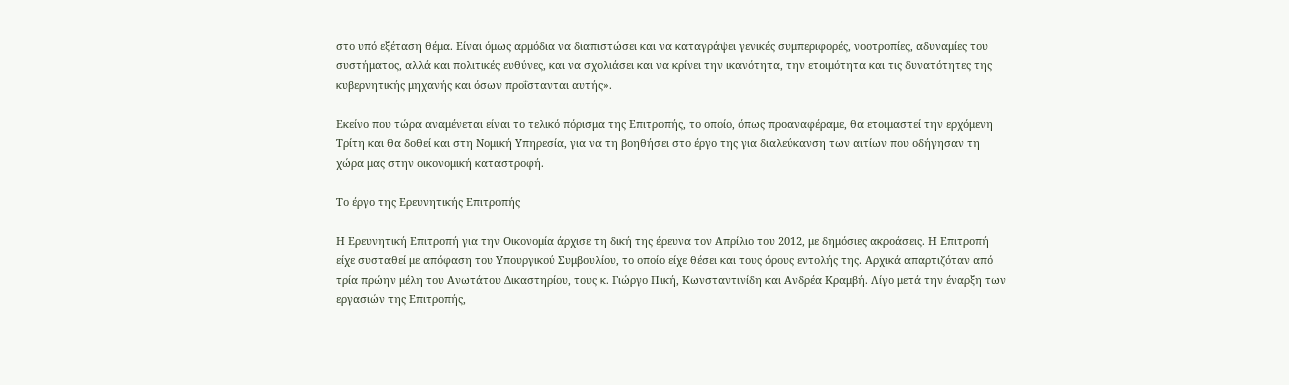στο υπό εξέταση θέμα. Είναι όμως αρμόδια να διαπιστώσει και να καταγράψει γενικές συμπεριφορές, νοοτροπίες, αδυναμίες του συστήματος, αλλά και πολιτικές ευθύνες, και να σχολιάσει και να κρίνει την ικανότητα, την ετοιμότητα και τις δυνατότητες της κυβερνητικής μηχανής και όσων προΐστανται αυτής».

Εκείνο που τώρα αναμένεται είναι το τελικό πόρισμα της Επιτροπής, το οποίο, όπως προαναφέραμε, θα ετοιμαστεί την ερχόμενη Τρίτη και θα δοθεί και στη Νομική Υπηρεσία, για να τη βοηθήσει στο έργο της για διαλεύκανση των αιτίων που οδήγησαν τη χώρα μας στην οικονομική καταστροφή.

Το έργο της Ερευνητικής Επιτροπής

Η Ερευνητική Επιτροπή για την Οικονομία άρχισε τη δική της έρευνα τον Απρίλιο του 2012, με δημόσιες ακροάσεις. Η Επιτροπή είχε συσταθεί με απόφαση του Υπουργικού Συμβουλίου, το οποίο είχε θέσει και τους όρους εντολής της. Αρχικά απαρτιζόταν από τρία πρώην μέλη του Ανωτάτου Δικαστηρίου, τους κ. Γιώργο Πική, Κωνσταντινίδη και Ανδρέα Κραμβή. Λίγο μετά την έναρξη των εργασιών της Επιτροπής,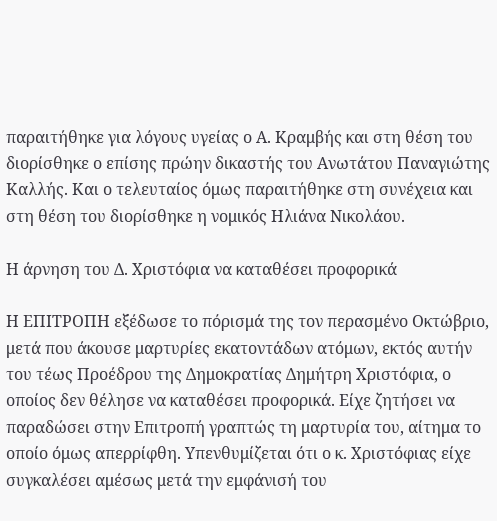παραιτήθηκε για λόγους υγείας ο Α. Κραμβής και στη θέση του διορίσθηκε ο επίσης πρώην δικαστής του Ανωτάτου Παναγιώτης Καλλής. Και ο τελευταίος όμως παραιτήθηκε στη συνέχεια και στη θέση του διορίσθηκε η νομικός Ηλιάνα Νικολάου.

Η άρνηση του Δ. Χριστόφια να καταθέσει προφορικά

Η ΕΠΙΤΡΟΠΗ εξέδωσε το πόρισμά της τον περασμένο Οκτώβριο, μετά που άκουσε μαρτυρίες εκατοντάδων ατόμων, εκτός αυτήν του τέως Προέδρου της Δημοκρατίας Δημήτρη Χριστόφια, ο οποίος δεν θέλησε να καταθέσει προφορικά. Είχε ζητήσει να παραδώσει στην Επιτροπή γραπτώς τη μαρτυρία του, αίτημα το οποίο όμως απερρίφθη. Υπενθυμίζεται ότι ο κ. Χριστόφιας είχε συγκαλέσει αμέσως μετά την εμφάνισή του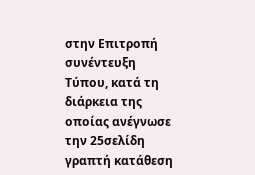στην Επιτροπή συνέντευξη Τύπου, κατά τη διάρκεια της οποίας ανέγνωσε την 25σελίδη γραπτή κατάθεση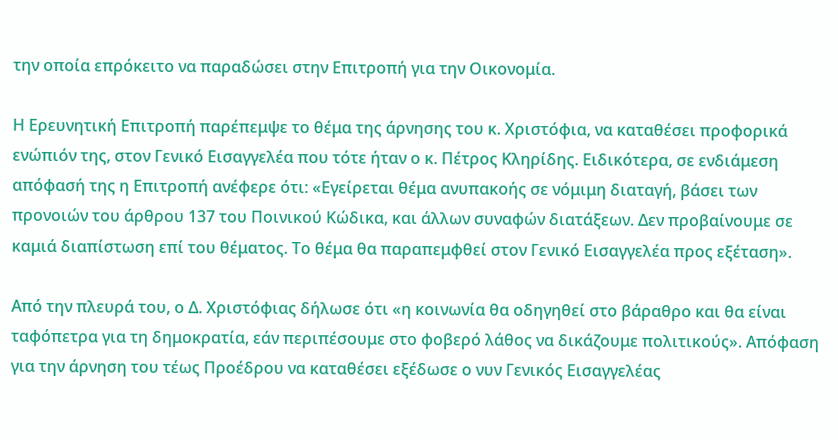την οποία επρόκειτο να παραδώσει στην Επιτροπή για την Οικονομία.

Η Ερευνητική Επιτροπή παρέπεμψε το θέμα της άρνησης του κ. Χριστόφια, να καταθέσει προφορικά ενώπιόν της, στον Γενικό Εισαγγελέα που τότε ήταν ο κ. Πέτρος Κληρίδης. Ειδικότερα, σε ενδιάμεση απόφασή της η Επιτροπή ανέφερε ότι: «Εγείρεται θέμα ανυπακοής σε νόμιμη διαταγή, βάσει των προνοιών του άρθρου 137 του Ποινικού Κώδικα, και άλλων συναφών διατάξεων. Δεν προβαίνουμε σε καμιά διαπίστωση επί του θέματος. Το θέμα θα παραπεμφθεί στον Γενικό Εισαγγελέα προς εξέταση».

Από την πλευρά του, ο Δ. Χριστόφιας δήλωσε ότι «η κοινωνία θα οδηγηθεί στο βάραθρο και θα είναι ταφόπετρα για τη δημοκρατία, εάν περιπέσουμε στο φοβερό λάθος να δικάζουμε πολιτικούς». Απόφαση για την άρνηση του τέως Προέδρου να καταθέσει εξέδωσε ο νυν Γενικός Εισαγγελέας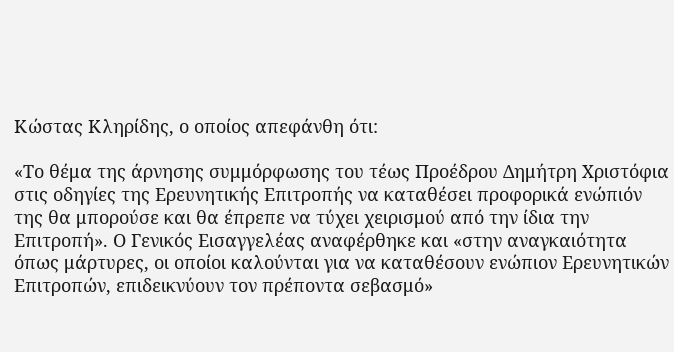Κώστας Κληρίδης, ο οποίος απεφάνθη ότι:

«Το θέμα της άρνησης συμμόρφωσης του τέως Προέδρου Δημήτρη Χριστόφια στις οδηγίες της Ερευνητικής Επιτροπής να καταθέσει προφορικά ενώπιόν της θα μπορούσε και θα έπρεπε να τύχει χειρισμού από την ίδια την Επιτροπή». Ο Γενικός Εισαγγελέας αναφέρθηκε και «στην αναγκαιότητα όπως μάρτυρες, οι οποίοι καλούνται για να καταθέσουν ενώπιον Ερευνητικών Επιτροπών, επιδεικνύουν τον πρέποντα σεβασμό»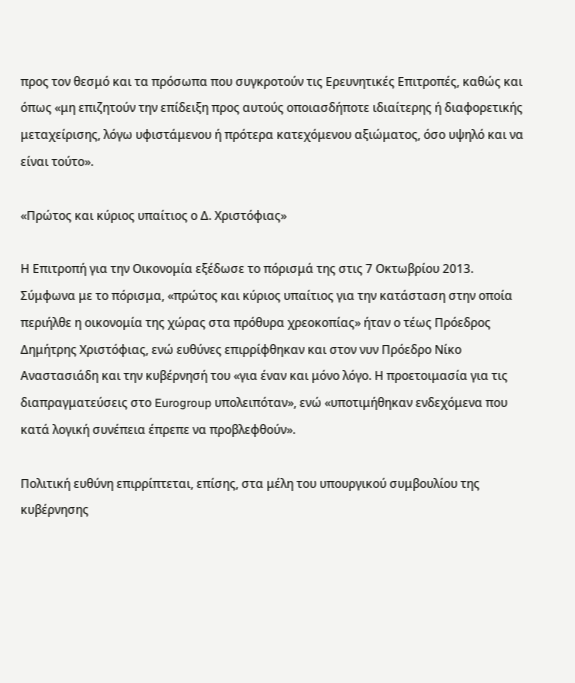προς τον θεσμό και τα πρόσωπα που συγκροτούν τις Ερευνητικές Επιτροπές, καθώς και όπως «μη επιζητούν την επίδειξη προς αυτούς οποιασδήποτε ιδιαίτερης ή διαφορετικής μεταχείρισης, λόγω υφιστάμενου ή πρότερα κατεχόμενου αξιώματος, όσο υψηλό και να είναι τούτο».

«Πρώτος και κύριος υπαίτιος ο Δ. Χριστόφιας»

Η Επιτροπή για την Οικονομία εξέδωσε το πόρισμά της στις 7 Οκτωβρίου 2013. Σύμφωνα με το πόρισμα, «πρώτος και κύριος υπαίτιος για την κατάσταση στην οποία περιήλθε η οικονομία της χώρας στα πρόθυρα χρεοκοπίας» ήταν ο τέως Πρόεδρος Δημήτρης Χριστόφιας, ενώ ευθύνες επιρρίφθηκαν και στον νυν Πρόεδρο Νίκο Αναστασιάδη και την κυβέρνησή του «για έναν και μόνο λόγο. Η προετοιμασία για τις διαπραγματεύσεις στο Eurogroup υπολειπόταν», ενώ «υποτιμήθηκαν ενδεχόμενα που κατά λογική συνέπεια έπρεπε να προβλεφθούν».

Πολιτική ευθύνη επιρρίπτεται, επίσης, στα μέλη του υπουργικού συμβουλίου της κυβέρνησης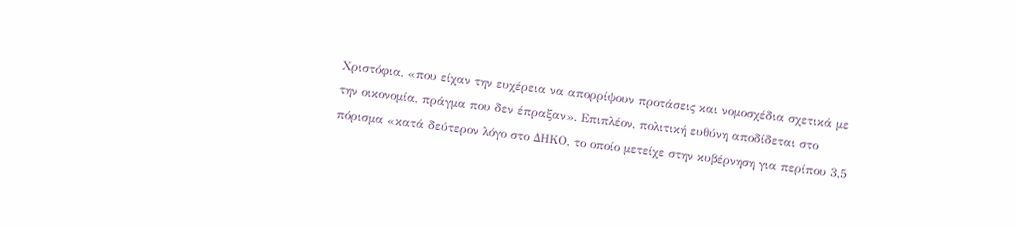Χριστόφια, «που είχαν την ευχέρεια να απορρίψουν προτάσεις και νομοσχέδια σχετικά με την οικονομία, πράγμα που δεν έπραξαν». Επιπλέον, πολιτική ευθύνη αποδίδεται στο πόρισμα «κατά δεύτερον λόγο στο ΔΗΚΟ, το οποίο μετείχε στην κυβέρνηση για περίπου 3,5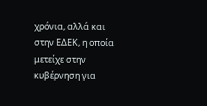χρόνια, αλλά και στην ΕΔΕΚ, η οποία μετείχε στην κυβέρνηση για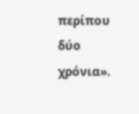περίπου δύο χρόνια».